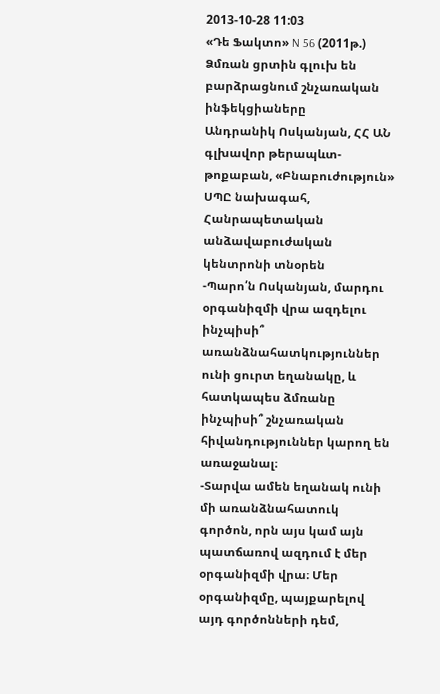2013-10-28 11:03
«Դե Ֆակտո» N 56 (2011թ.)
Ձմռան ցրտին գլուխ են բարձրացնում շնչառական ինֆեկցիաները
Անդրանիկ Ոսկանյան, ՀՀ ԱՆ գլխավոր թերապևտ-թոքաբան, «Բնաբուժություն» ՍՊԸ նախագահ, Հանրապետական անձավաբուժական կենտրոնի տնօրեն
-Պարո՛ն Ոսկանյան, մարդու օրգանիզմի վրա ազդելու ինչպիսի՞ առանձնահատկություններ ունի ցուրտ եղանակը, և հատկապես ձմռանը ինչպիսի՞ շնչառական հիվանդություններ կարող են առաջանալ։
-Տարվա ամեն եղանակ ունի մի առանձնահատուկ գործոն, որն այս կամ այն պատճառով ազդում է մեր օրգանիզմի վրա։ Մեր օրգանիզմը, պայքարելով այդ գործոնների դեմ,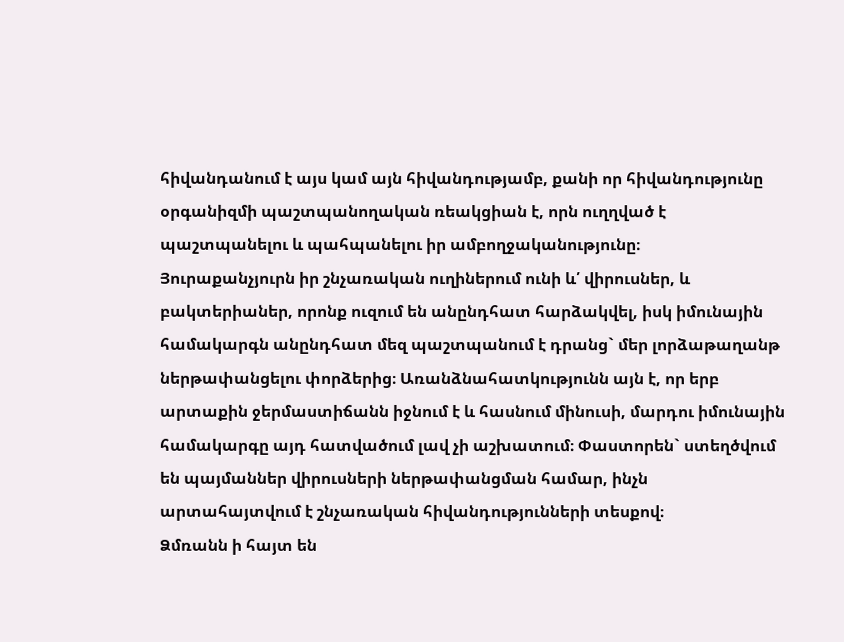հիվանդանում է այս կամ այն հիվանդությամբ, քանի որ հիվանդությունը օրգանիզմի պաշտպանողական ռեակցիան է, որն ուղղված է պաշտպանելու և պահպանելու իր ամբողջականությունը։
Յուրաքանչյուրն իր շնչառական ուղիներում ունի և՛ վիրուսներ, և բակտերիաներ, որոնք ուզում են անընդհատ հարձակվել, իսկ իմունային համակարգն անընդհատ մեզ պաշտպանում է դրանց` մեր լորձաթաղանթ ներթափանցելու փորձերից։ Առանձնահատկությունն այն է, որ երբ արտաքին ջերմաստիճանն իջնում է և հասնում մինուսի, մարդու իմունային համակարգը այդ հատվածում լավ չի աշխատում։ Փաստորեն` ստեղծվում են պայմաններ վիրուսների ներթափանցման համար, ինչն արտահայտվում է շնչառական հիվանդությունների տեսքով։
Ձմռանն ի հայտ են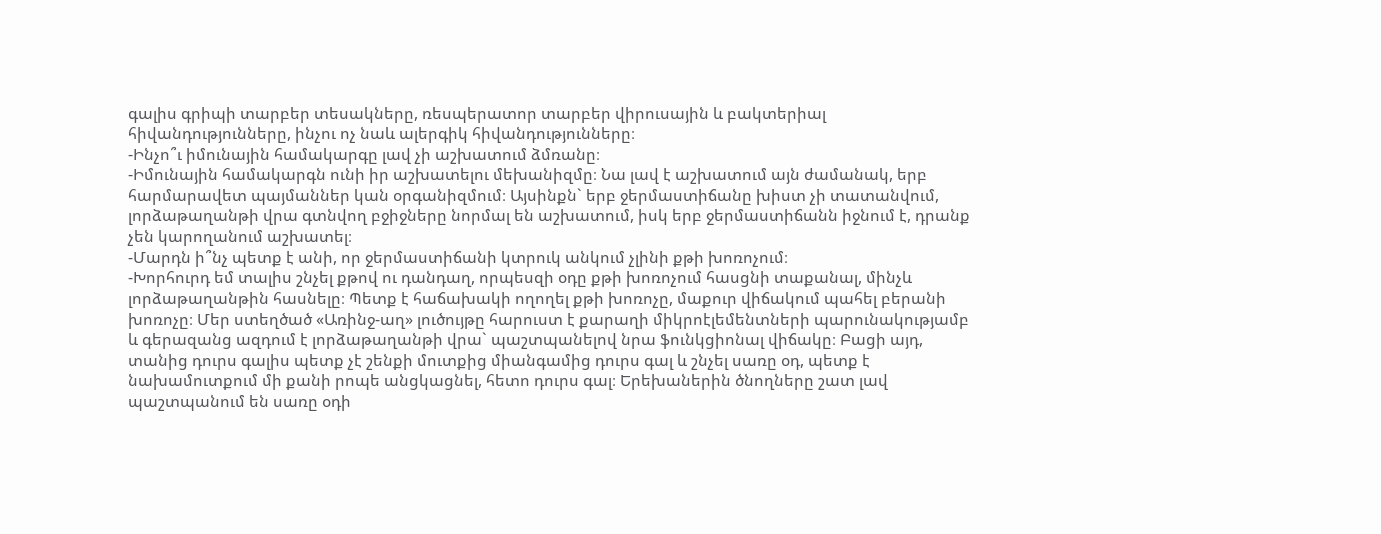գալիս գրիպի տարբեր տեսակները, ռեսպերատոր տարբեր վիրուսային և բակտերիալ հիվանդությունները, ինչու ոչ նաև ալերգիկ հիվանդությունները։
-Ինչո՞ւ իմունային համակարգը լավ չի աշխատում ձմռանը։
-Իմունային համակարգն ունի իր աշխատելու մեխանիզմը։ Նա լավ է աշխատում այն ժամանակ, երբ հարմարավետ պայմաններ կան օրգանիզմում։ Այսինքն` երբ ջերմաստիճանը խիստ չի տատանվում, լորձաթաղանթի վրա գտնվող բջիջները նորմալ են աշխատում, իսկ երբ ջերմաստիճանն իջնում է, դրանք չեն կարողանում աշխատել։
-Մարդն ի՞նչ պետք է անի, որ ջերմաստիճանի կտրուկ անկում չլինի քթի խոռոչում։
-Խորհուրդ եմ տալիս շնչել քթով ու դանդաղ, որպեսզի օդը քթի խոռոչում հասցնի տաքանալ, մինչև լորձաթաղանթին հասնելը։ Պետք է հաճախակի ողողել քթի խոռոչը, մաքուր վիճակում պահել բերանի խոռոչը։ Մեր ստեղծած «Առինջ-աղ» լուծույթը հարուստ է քարաղի միկրոէլեմենտների պարունակությամբ և գերազանց ազդում է լորձաթաղանթի վրա` պաշտպանելով նրա ֆունկցիոնալ վիճակը։ Բացի այդ, տանից դուրս գալիս պետք չէ շենքի մուտքից միանգամից դուրս գալ և շնչել սառը օդ, պետք է նախամուտքում մի քանի րոպե անցկացնել, հետո դուրս գալ։ Երեխաներին ծնողները շատ լավ պաշտպանում են սառը օդի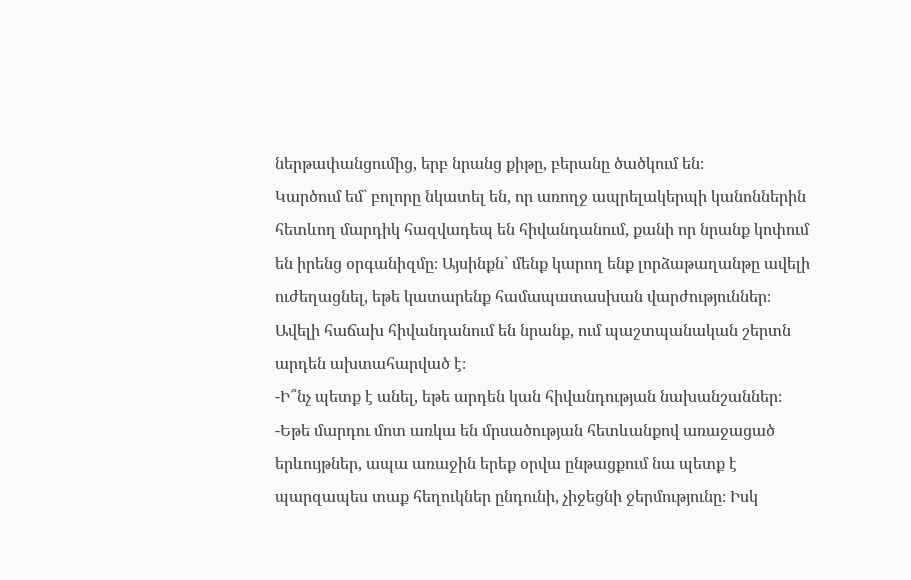ներթափանցումից, երբ նրանց քիթը, բերանը ծածկում են։
Կարծում եմ` բոլորը նկատել են, որ առողջ ապրելակերպի կանոններին հետևող մարդիկ հազվադեպ են հիվանդանում, քանի որ նրանք կոփում են իրենց օրգանիզմը։ Այսինքն` մենք կարող ենք լորձաթաղանթը ավելի ուժեղացնել, եթե կատարենք համապատասխան վարժություններ։
Ավելի հաճախ հիվանդանում են նրանք, ում պաշտպանական շերտն արդեն ախտահարված է։
-Ի՞նչ պետք է անել, եթե արդեն կան հիվանդության նախանշաններ։
-Եթե մարդու մոտ առկա են մրսածության հետևանքով առաջացած երևույթներ, ապա առաջին երեք օրվա ընթացքում նա պետք է պարզապես տաք հեղուկներ ընդունի, չիջեցնի ջերմությունը։ Իսկ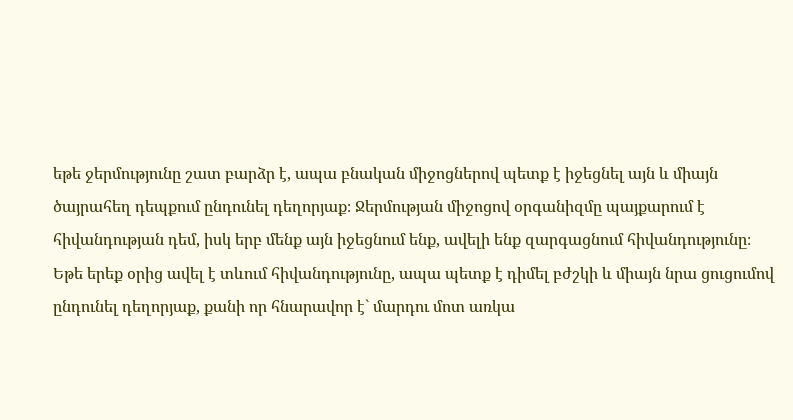եթե ջերմությունը շատ բարձր է, ապա բնական միջոցներով պետք է իջեցնել այն և միայն ծայրահեղ դեպքում ընդունել դեղորյաք։ Ջերմության միջոցով օրգանիզմը պայքարում է հիվանդության դեմ, իսկ երբ մենք այն իջեցնում ենք, ավելի ենք զարգացնում հիվանդությունը։ Եթե երեք օրից ավել է տևում հիվանդությունը, ապա պետք է դիմել բժշկի և միայն նրա ցուցումով ընդունել դեղորյաք, քանի որ հնարավոր է` մարդու մոտ առկա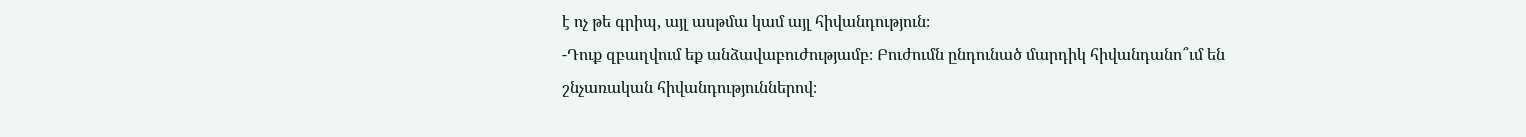է ոչ թե գրիպ, այլ ասթմա կամ այլ հիվանդություն։
-Դուք զբաղվում եք անձավաբուժությամբ։ Բուժումն ընդունած մարդիկ հիվանդանո՞ւմ են շնչառական հիվանդություններով։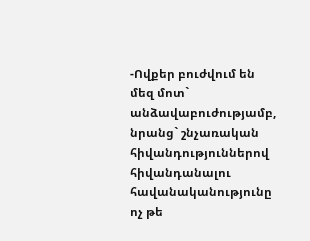-Ովքեր բուժվում են մեզ մոտ` անձավաբուժությամբ, նրանց` շնչառական հիվանդություններով հիվանդանալու հավանականությունը ոչ թե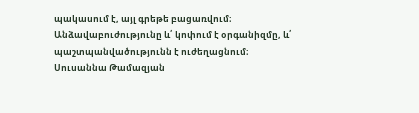պակասում է, այլ գրեթե բացառվում։ Անձավաբուժությունը և՛ կոփում է օրգանիզմը, և՛ պաշտպանվածությունն է ուժեղացնում։
Սուսաննա Թամազյան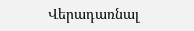Վերադառնալ